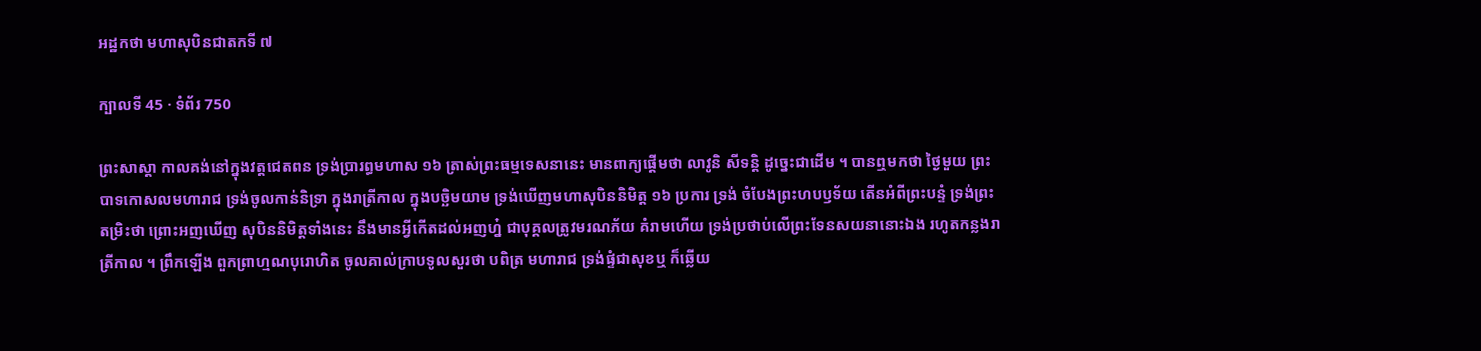អដ្ឋកថា មហាសុបិនជាតកទី ៧

ក្បាលទី 45 · ទំព័រ 750

ព្រះសាស្តា កាលគង់នៅក្នុងវត្តជេតពន ទ្រង់ប្រារព្ធមហាស ១៦ ត្រាស់ព្រះធម្មទេសនានេះ មានពាក្យផ្តើមថា លាវូនិ សីទន្តិ ដូច្នេះជាដើម ។ បានឮមកថា ថ្ងៃមួយ ព្រះបាទកោសលមហារាជ ទ្រង់ចូលកាន់និទ្រា ក្នុងរាត្រីកាល ក្នុងបច្ឆិមយាម ទ្រង់ឃើញមហាសុបិននិមិត្ត ១៦ ប្រការ ទ្រង់ ចំបែងព្រះហបឫទ័យ តើនអំពីព្រះបន្ទំ ទ្រង់ព្រះតម្រិះថា ព្រោះអញឃើញ សុបិននិមិត្តទាំងនេះ នឹងមានអ្វីកើតដល់អញហ្ន៎ ជាបុគ្គលត្រូវមរណភ័យ គំរាមហើយ ទ្រង់ប្រថាប់លើព្រះទែនសយនានោះឯង រហូតកន្លងរាត្រីកាល ។ ព្រឹកឡើង ពួកព្រាហ្មណបុរោហិត ចូលគាល់ក្រាបទូលសួរថា បពិត្រ មហារាជ ទ្រង់ផ្ទំជាសុខឬ ក៏ឆ្លើយ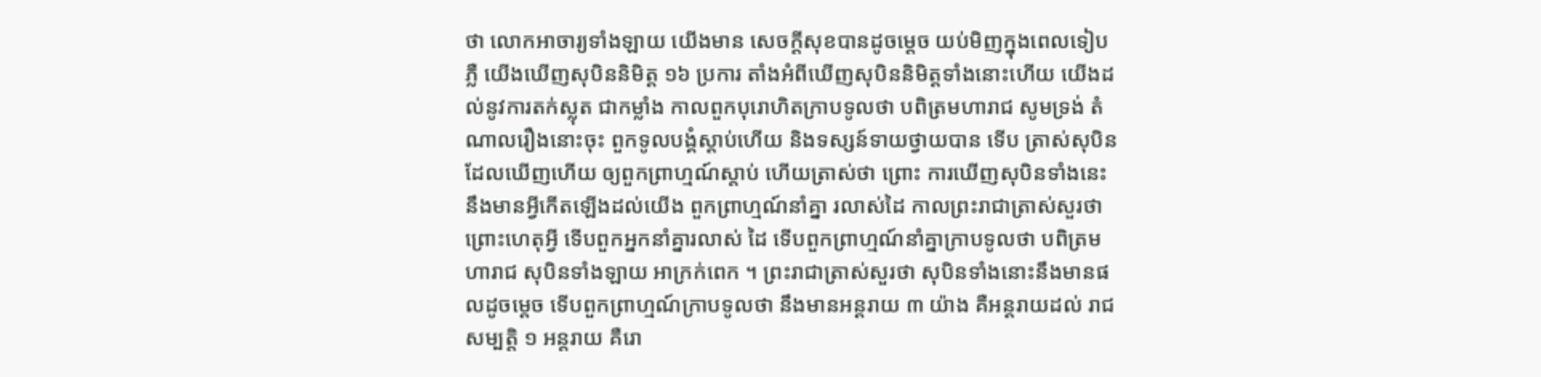ថា លោកអាចារ្យទាំងឡាយ យើងមាន សេចក្តីសុខបានដូចម្តេច យប់មិញក្នុងពេលទៀបភ្លឺ យើងឃើញសុបិននិមិត្ត ១៦ ប្រការ តាំងអំពីឃើញសុបិននិមិត្តទាំងនោះហើយ យើងដល់នូវការតក់ស្លុត ជាកម្លាំង កាលពួកបុរោហិតក្រាបទូលថា បពិត្រមហារាជ សូមទ្រង់ តំណាលរឿងនោះចុះ ពួកទូលបង្គំស្តាប់ហើយ និងទស្សន៍ទាយថ្វាយបាន ទើប ត្រាស់សុបិនដែលឃើញហើយ ឲ្យពួកព្រាហ្មណ៍ស្តាប់ ហើយត្រាស់ថា ព្រោះ ការឃើញសុបិនទាំងនេះ នឹងមានអ្វីកើតឡើងដល់យើង ពួកព្រាហ្មណ៍នាំគ្នា រលាស់ដៃ កាលព្រះរាជាត្រាស់សួរថា ព្រោះហេតុអ្វី ទើបពួកអ្នកនាំគ្នារលាស់ ដៃ ទើបពួកព្រាហ្មណ៍នាំគ្នាក្រាបទូលថា បពិត្រមហារាជ សុបិនទាំងឡាយ អាក្រក់ពេក ។ ព្រះរាជាត្រាស់សួរថា សុបិនទាំងនោះនឹងមានផលដូចម្តេច ទើបពួកព្រាហ្មណ៍ក្រាបទូលថា នឹងមានអន្តរាយ ៣ យ៉ាង គឺអន្តរាយដល់ រាជសម្បត្តិ ១ អន្តរាយ គឺរោ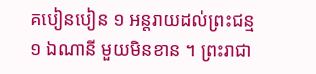គបៀនបៀន ១ អន្តរាយដល់ព្រះជន្ម ១ ឯណានី មួយមិនខាន ។ ព្រះរាជា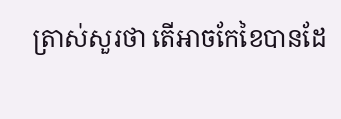ត្រាស់សួរថា តើអាចកែខៃបានដែ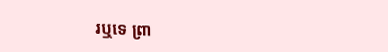រឬទេ ព្រា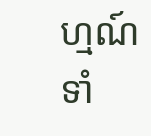ហ្មណ៍ ទាំ